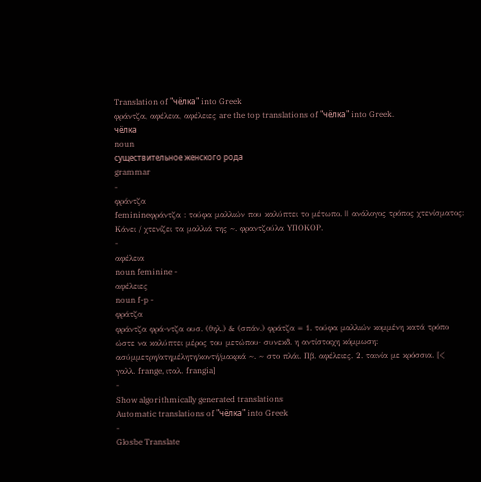Translation of "чёлка" into Greek
φράντζα, αφέλεια, αφέλειες are the top translations of "чёлка" into Greek.
чёлка
noun
существительное женского рода
grammar
-
φράντζα
feminineφράντζα : τούφα μαλλιών που καλύπτει το μέτωπο. || ανάλογος τρόπος χτενίσματος: Kάνει / χτενίζει τα μαλλιά της ~. φραντζούλα YΠΟKΟΡ.
-
αφέλεια
noun feminine -
αφέλειες
noun f-p -
φράτζα
φράντζα φρά-ντζα ουσ. (θηλ.) & (σπάν.) φράτζα = 1. τούφα μαλλιών κομμένη κατά τρόπο ώστε να καλύπτει μέρος του μετώπου· συνεκδ. η αντίστοιχη κόμμωση: ασύμμετρη/ατημέλητη/κοντή/μακριά ~. ~ στο πλάι. Πβ. αφέλειες. 2. ταινία με κρόσσια. [< γαλλ. frange, ιταλ. frangia]
-
Show algorithmically generated translations
Automatic translations of "чёлка" into Greek
-
Glosbe Translate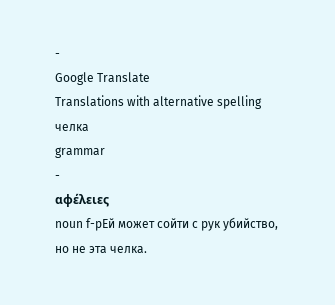-
Google Translate
Translations with alternative spelling
челка
grammar
-
αφέλειες
noun f-pЕй может сойти с рук убийство, но не эта челка.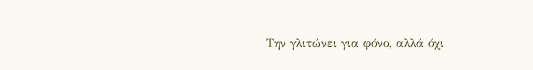Την γλιτώνει για φόνο, αλλά όχι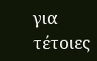για τέτοιες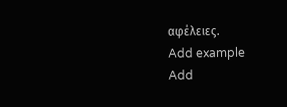αφέλειες.
Add example
Add